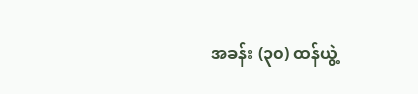အခန်း (၃၀) ထန်ယွဲ့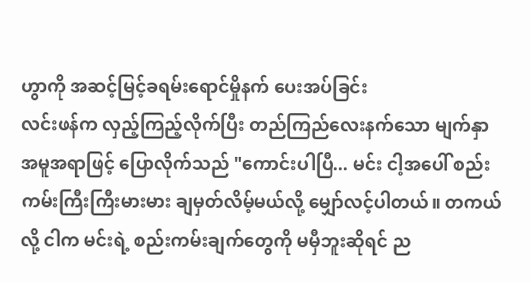ဟွာကို အဆင့်မြင့်ခရမ်းရောင်မှိုနက် ပေးအပ်ခြင်း
လင်းဖန်က လှည့်ကြည့်လိုက်ပြီး တည်ကြည်လေးနက်သော မျက်နှာအမူအရာဖြင့် ပြောလိုက်သည် "ကောင်းပါပြီ... မင်း ငါ့အပေါ် စည်းကမ်းကြီးကြီးမားမား ချမှတ်လိမ့်မယ်လို့ မျှော်လင့်ပါတယ်။ တကယ်လို့ ငါက မင်းရဲ့ စည်းကမ်းချက်တွေကို မမှီဘူးဆိုရင် ည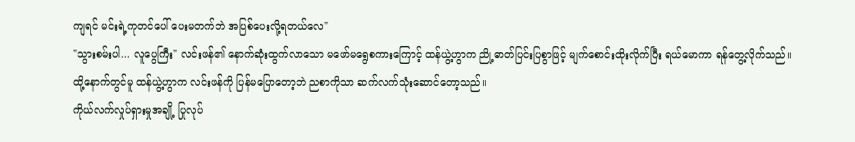ကျရင် မင်းရဲ့ကုတင်ပေါ် ပေးမတက်ဘဲ အပြစ်ပေးလို့ရတယ်လေ"
"သွားစမ်းပါ... လူပွေကြီး" လင်းဖန်၏ နောက်ဆုံးထွက်လာသော မဖော်မရွေစကားကြောင့် ထန်ယွဲ့ဟွာက ညို့ဓာတ်ပြင်းပြစွာဖြင့် မျက်စောင်းထိုးလိုက်ပြီး ရယ်မောကာ ရန်တွေ့လိုက်သည်။
ထို့နောက်တွင်မူ ထန်ယွဲ့ဟွာက လင်းဖန်ကို ပြန်မပြောတော့ဘဲ ညစာကိုသာ ဆက်လက်သုံးဆောင်တော့သည်။
ကိုယ်လက်လှုပ်ရှားမှုအချို့ ပြုလုပ်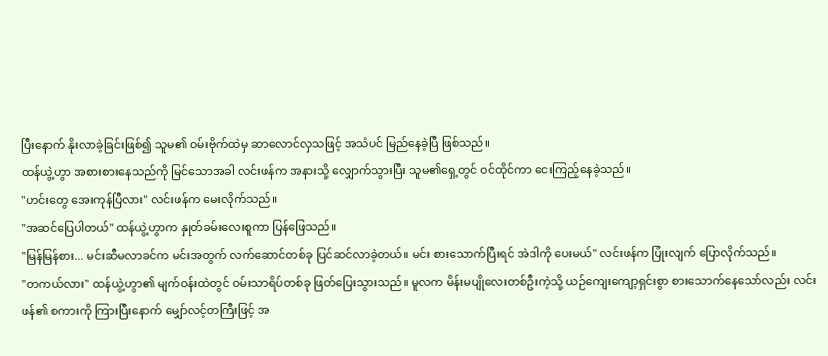ပြီးနောက် နိုးလာခဲ့ခြင်းဖြစ်၍ သူမ၏ ဝမ်းဗိုက်ထဲမှ ဆာလောင်လှသဖြင့် အသံပင် မြည်နေခဲ့ပြီ ဖြစ်သည်။
ထန်ယွဲ့ဟွာ အစားစားနေသည်ကို မြင်သောအခါ လင်းဖန်က အနားသို့ လျှောက်သွားပြီး သူမ၏ရှေ့တွင် ဝင်ထိုင်ကာ ငေးကြည့်နေခဲ့သည်။
"ဟင်းတွေ အေးကုန်ပြီလား" လင်းဖန်က မေးလိုက်သည်။
"အဆင်ပြေပါတယ်" ထန်ယွဲ့ဟွာက နှုတ်ခမ်းလေးစူကာ ပြန်ဖြေသည်။
"မြန်မြန်စား... မင်းဆီမလာခင်က မင်းအတွက် လက်ဆောင်တစ်ခု ပြင်ဆင်လာခဲ့တယ်။ မင်း စားသောက်ပြီးရင် အဲဒါကို ပေးမယ်" လင်းဖန်က ပြုံးလျက် ပြောလိုက်သည်။
"တကယ်လား" ထန်ယွဲ့ဟွာ၏ မျက်ဝန်းထဲတွင် ဝမ်းသာရိပ်တစ်ခု ဖြတ်ပြေးသွားသည်။ မူလက မိန်းမပျိုလေးတစ်ဦးကဲ့သို့ ယဉ်ကျေးကျော့ရှင်းစွာ စားသောက်နေသော်လည်း လင်းဖန်၏ စကားကို ကြားပြီးနောက် မျှော်လင့်တကြီးဖြင့် အ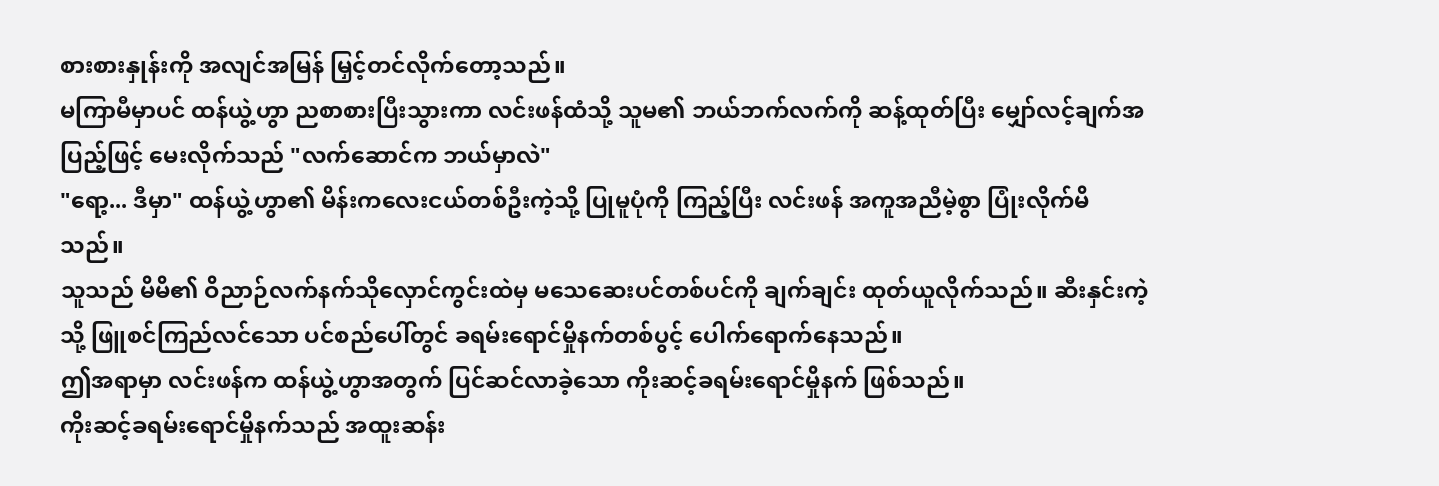စားစားနှုန်းကို အလျင်အမြန် မြှင့်တင်လိုက်တော့သည်။
မကြာမီမှာပင် ထန်ယွဲ့ဟွာ ညစာစားပြီးသွားကာ လင်းဖန်ထံသို့ သူမ၏ ဘယ်ဘက်လက်ကို ဆန့်ထုတ်ပြီး မျှော်လင့်ချက်အပြည့်ဖြင့် မေးလိုက်သည် "လက်ဆောင်က ဘယ်မှာလဲ"
"ရော့... ဒီမှာ" ထန်ယွဲ့ဟွာ၏ မိန်းကလေးငယ်တစ်ဦးကဲ့သို့ ပြုမူပုံကို ကြည့်ပြီး လင်းဖန် အကူအညီမဲ့စွာ ပြုံးလိုက်မိသည်။
သူသည် မိမိ၏ ဝိညာဉ်လက်နက်သိုလှောင်ကွင်းထဲမှ မသေဆေးပင်တစ်ပင်ကို ချက်ချင်း ထုတ်ယူလိုက်သည်။ ဆီးနှင်းကဲ့သို့ ဖြူစင်ကြည်လင်သော ပင်စည်ပေါ်တွင် ခရမ်းရောင်မှိုနက်တစ်ပွင့် ပေါက်ရောက်နေသည်။
ဤအရာမှာ လင်းဖန်က ထန်ယွဲ့ဟွာအတွက် ပြင်ဆင်လာခဲ့သော ကိုးဆင့်ခရမ်းရောင်မှိုနက် ဖြစ်သည်။
ကိုးဆင့်ခရမ်းရောင်မှိုနက်သည် အထူးဆန်း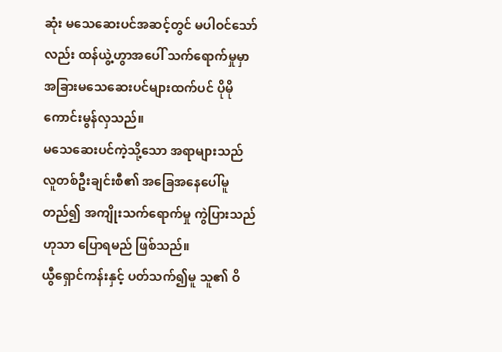ဆုံး မသေဆေးပင်အဆင့်တွင် မပါဝင်သော်လည်း ထန်ယွဲ့ဟွာအပေါ် သက်ရောက်မှုမှာ အခြားမသေဆေးပင်များထက်ပင် ပိုမိုကောင်းမွန်လှသည်။
မသေဆေးပင်ကဲ့သို့သော အရာများသည် လူတစ်ဦးချင်းစီ၏ အခြေအနေပေါ်မူတည်၍ အကျိုးသက်ရောက်မှု ကွဲပြားသည်ဟုသာ ပြောရမည် ဖြစ်သည်။
ယွီရှောင်ကန်းနှင့် ပတ်သက်၍မူ သူ၏ ဝိ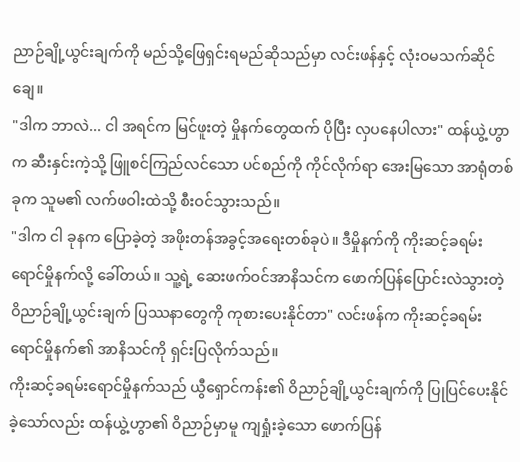ညာဉ်ချို့ယွင်းချက်ကို မည်သို့ဖြေရှင်းရမည်ဆိုသည်မှာ လင်းဖန်နှင့် လုံးဝမသက်ဆိုင်ချေ။
"ဒါက ဘာလဲ... ငါ အရင်က မြင်ဖူးတဲ့ မှိုနက်တွေထက် ပိုပြီး လှပနေပါလား" ထန်ယွဲ့ဟွာက ဆီးနှင်းကဲ့သို့ ဖြူစင်ကြည်လင်သော ပင်စည်ကို ကိုင်လိုက်ရာ အေးမြသော အာရုံတစ်ခုက သူမ၏ လက်ဖဝါးထဲသို့ စီးဝင်သွားသည်။
"ဒါက ငါ ခုနက ပြောခဲ့တဲ့ အဖိုးတန်အခွင့်အရေးတစ်ခုပဲ။ ဒီမှိုနက်ကို ကိုးဆင့်ခရမ်းရောင်မှိုနက်လို့ ခေါ်တယ်။ သူ့ရဲ့ ဆေးဖက်ဝင်အာနိသင်က ဖောက်ပြန်ပြောင်းလဲသွားတဲ့ ဝိညာဉ်ချို့ယွင်းချက် ပြဿနာတွေကို ကုစားပေးနိုင်တာ" လင်းဖန်က ကိုးဆင့်ခရမ်းရောင်မှိုနက်၏ အာနိသင်ကို ရှင်းပြလိုက်သည်။
ကိုးဆင့်ခရမ်းရောင်မှိုနက်သည် ယွီရှောင်ကန်း၏ ဝိညာဉ်ချို့ယွင်းချက်ကို ပြုပြင်ပေးနိုင်ခဲ့သော်လည်း ထန်ယွဲ့ဟွာ၏ ဝိညာဉ်မှာမူ ကျရှုံးခဲ့သော ဖောက်ပြန်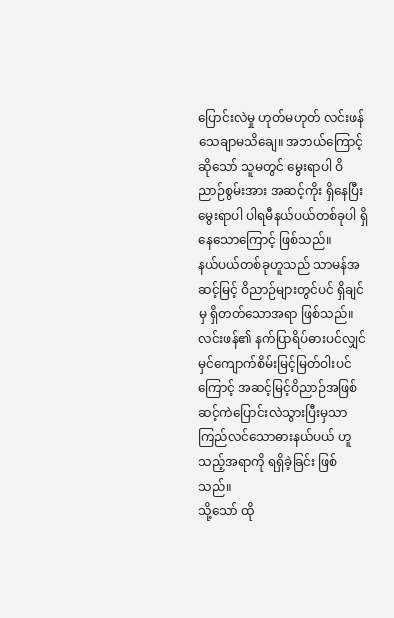ပြောင်းလဲမှု ဟုတ်မဟုတ် လင်းဖန် သေချာမသိချေ။ အဘယ်ကြောင့်ဆိုသော် သူမတွင် မွေးရာပါ ဝိညာဉ်စွမ်းအား အဆင့်ကိုး ရှိနေပြီး မွေးရာပါ ပါရမီနယ်ပယ်တစ်ခုပါ ရှိနေသောကြောင့် ဖြစ်သည်။
နယ်ပယ်တစ်ခုဟူသည် သာမန်အဆင့်မြင့် ဝိညာဉ်များတွင်ပင် ရှိချင်မှ ရှိတတ်သောအရာ ဖြစ်သည်။ လင်းဖန်၏ နက်ပြာရိပ်ဓားပင်လျှင် မှင်ကျောက်စိမ်းမြင့်မြတ်ဝါးပင်ကြောင့် အဆင့်မြင့်ဝိညာဉ်အဖြစ် ဆင့်ကဲပြောင်းလဲသွားပြီးမှသာ ကြည်လင်သောဓားနယ်ပယ် ဟူသည့်အရာကို ရရှိခဲ့ခြင်း ဖြစ်သည်။
သို့သော် ထို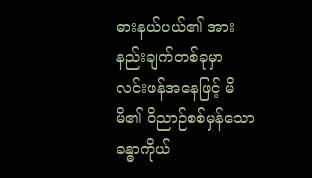ဓားနယ်ပယ်၏ အားနည်းချက်တစ်ခုမှာ လင်းဖန်အနေဖြင့် မိမိ၏ ဝိညာဉ်စစ်မှန်သောခန္ဓာကိုယ်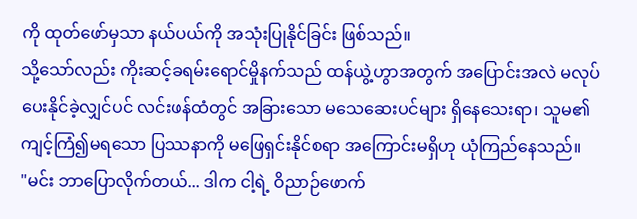ကို ထုတ်ဖော်မှသာ နယ်ပယ်ကို အသုံးပြုနိုင်ခြင်း ဖြစ်သည်။
သို့သော်လည်း ကိုးဆင့်ခရမ်းရောင်မှိုနက်သည် ထန်ယွဲ့ဟွာအတွက် အပြောင်းအလဲ မလုပ်ပေးနိုင်ခဲ့လျှင်ပင် လင်းဖန်ထံတွင် အခြားသော မသေဆေးပင်များ ရှိနေသေးရာ၊ သူမ၏ ကျင့်ကြံ၍မရသော ပြဿနာကို မဖြေရှင်းနိုင်စရာ အကြောင်းမရှိဟု ယုံကြည်နေသည်။
"မင်း ဘာပြောလိုက်တယ်... ဒါက ငါ့ရဲ့ ဝိညာဉ်ဖောက်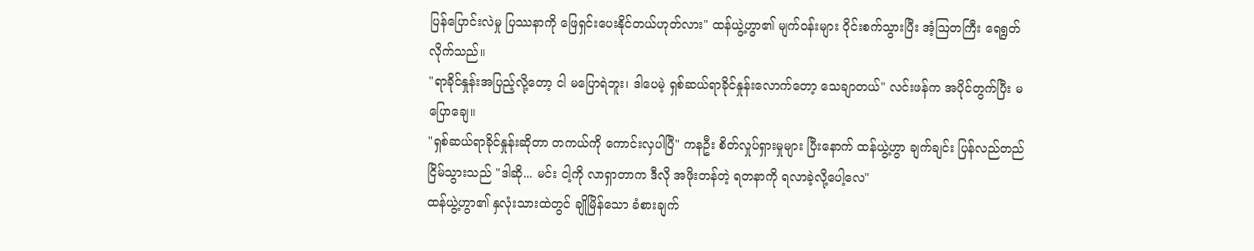ပြန်ပြောင်းလဲမှု ပြဿနာကို ဖြေရှင်းပေးနိုင်တယ်ဟုတ်လား" ထန်ယွဲ့ဟွာ၏ မျက်ဝန်းများ ဝိုင်းစက်သွားပြီး အံ့ဩတကြီး ရေရွတ်လိုက်သည်။
"ရာခိုင်နှုန်းအပြည့်လို့တော့ ငါ မပြောရဲဘူး၊ ဒါပေမဲ့ ရှစ်ဆယ်ရာခိုင်နှုန်းလောက်တော့ သေချာတယ်" လင်းဖန်က အပိုင်တွက်ပြီး မပြောချေ။
"ရှစ်ဆယ်ရာခိုင်နှုန်းဆိုတာ တကယ်ကို ကောင်းလှပါပြီ" ကနဦး စိတ်လှုပ်ရှားမှုများ ပြီးနောက် ထန်ယွဲ့ဟွာ ချက်ချင်း ပြန်လည်တည်ငြိမ်သွားသည် "ဒါဆို... မင်း ငါ့ကို လာရှာတာက ဒီလို အဖိုးတန်တဲ့ ရတနာကို ရလာခဲ့လို့ပေါ့လေ"
ထန်ယွဲ့ဟွာ၏ နှလုံးသားထဲတွင် ချိုမြိန်သော ခံစားချက်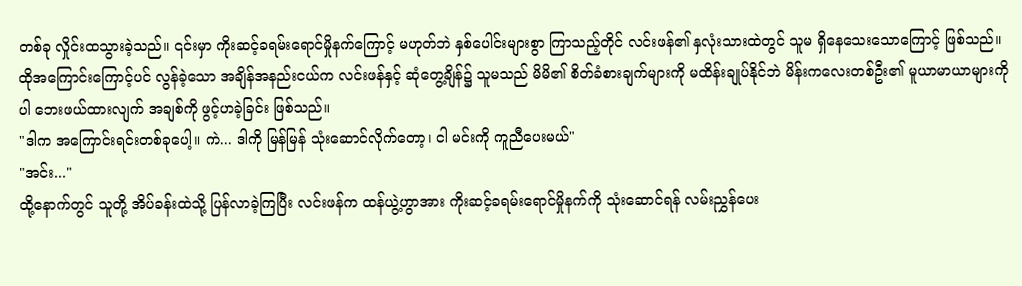တစ်ခု လှိုင်းထသွားခဲ့သည်။ ၎င်းမှာ ကိုးဆင့်ခရမ်းရောင်မှိုနက်ကြောင့် မဟုတ်ဘဲ နှစ်ပေါင်းများစွာ ကြာသည့်တိုင် လင်းဖန်၏ နှလုံးသားထဲတွင် သူမ ရှိနေသေးသောကြောင့် ဖြစ်သည်။
ထိုအကြောင်းကြောင့်ပင် လွန်ခဲ့သော အချိန်အနည်းငယ်က လင်းဖန်နှင့် ဆုံတွေ့ချိန်၌ သူမသည် မိမိ၏ စိတ်ခံစားချက်များကို မထိန်းချုပ်နိုင်ဘဲ မိန်းကလေးတစ်ဦး၏ မူယာမာယာများကိုပါ ဘေးဖယ်ထားလျက် အချစ်ကို ဖွင့်ဟခဲ့ခြင်း ဖြစ်သည်။
"ဒါက အကြောင်းရင်းတစ်ခုပေါ့။ ကဲ... ဒါကို မြန်မြန် သုံးဆောင်လိုက်တော့၊ ငါ မင်းကို ကူညီပေးမယ်"
"အင်း..."
ထို့နောက်တွင် သူတို့ အိပ်ခန်းထဲသို့ ပြန်လာခဲ့ကြပြီး လင်းဖန်က ထန်ယွဲ့ဟွာအား ကိုးဆင့်ခရမ်းရောင်မှိုနက်ကို သုံးဆောင်ရန် လမ်းညွှန်ပေး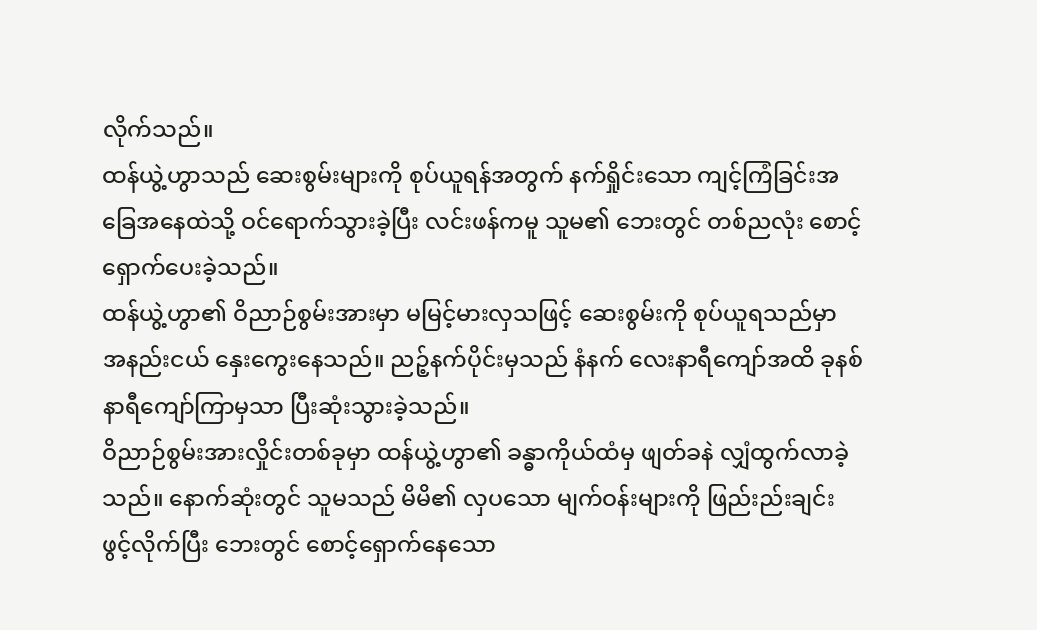လိုက်သည်။
ထန်ယွဲ့ဟွာသည် ဆေးစွမ်းများကို စုပ်ယူရန်အတွက် နက်ရှိုင်းသော ကျင့်ကြံခြင်းအခြေအနေထဲသို့ ဝင်ရောက်သွားခဲ့ပြီး လင်းဖန်ကမူ သူမ၏ ဘေးတွင် တစ်ညလုံး စောင့်ရှောက်ပေးခဲ့သည်။
ထန်ယွဲ့ဟွာ၏ ဝိညာဉ်စွမ်းအားမှာ မမြင့်မားလှသဖြင့် ဆေးစွမ်းကို စုပ်ယူရသည်မှာ အနည်းငယ် နှေးကွေးနေသည်။ ညဉ့်နက်ပိုင်းမှသည် နံနက် လေးနာရီကျော်အထိ ခုနစ်နာရီကျော်ကြာမှသာ ပြီးဆုံးသွားခဲ့သည်။
ဝိညာဉ်စွမ်းအားလှိုင်းတစ်ခုမှာ ထန်ယွဲ့ဟွာ၏ ခန္ဓာကိုယ်ထံမှ ဖျတ်ခနဲ လျှံထွက်လာခဲ့သည်။ နောက်ဆုံးတွင် သူမသည် မိမိ၏ လှပသော မျက်ဝန်းများကို ဖြည်းည်းချင်း ဖွင့်လိုက်ပြီး ဘေးတွင် စောင့်ရှောက်နေသော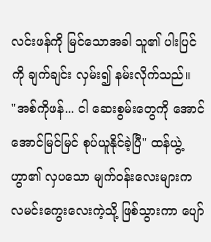လင်းဖန်ကို မြင်သောအခါ သူ၏ ပါးပြင်ကို ချက်ချင်း လှမ်း၍ နမ်းလိုက်သည်။
"အစ်ကိုဖန်... ငါ ဆေးစွမ်းတွေကို အောင်အောင်မြင်မြင် စုပ်ယူနိုင်ခဲ့ပြီ" ထန်ယွဲ့ဟွာ၏ လှပသော မျက်ဝန်းလေးများက လမင်းကွေးလေးကဲ့သို့ ဖြစ်သွားကာ ပျော်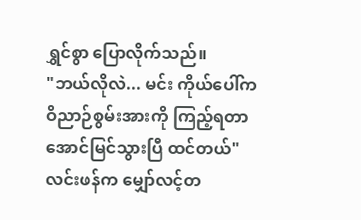ရွှင်စွာ ပြောလိုက်သည်။
"ဘယ်လိုလဲ... မင်း ကိုယ်ပေါ်က ဝိညာဉ်စွမ်းအားကို ကြည့်ရတာ အောင်မြင်သွားပြီ ထင်တယ်" လင်းဖန်က မျှော်လင့်တ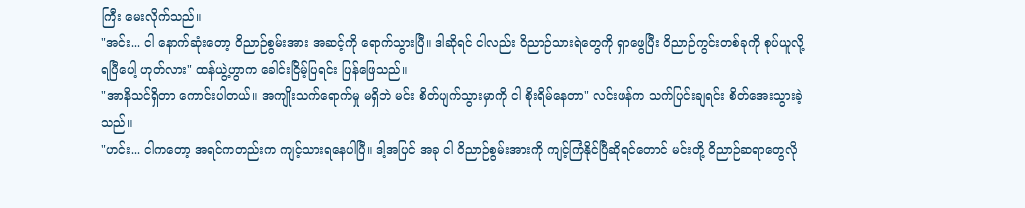ကြီး မေးလိုက်သည်။
"အင်း... ငါ နောက်ဆုံးတော့ ဝိညာဉ်စွမ်းအား အဆင့်ကို ရောက်သွားပြီ။ ဒါဆိုရင် ငါလည်း ဝိညာဉ်သားရဲတွေကို ရှာဖွေပြီး ဝိညာဉ်ကွင်းတစ်ခုကို စုပ်ယူလို့ ရပြီပေါ့ ဟုတ်လား" ထန်ယွဲ့ဟွာက ခေါင်းငြိမ့်ပြရင်း ပြန်ဖြေသည်။
"အာနိသင်ရှိတာ ကောင်းပါတယ်။ အကျိုးသက်ရောက်မှု မရှိဘဲ မင်း စိတ်ပျက်သွားမှာကို ငါ စိုးရိမ်နေတာ" လင်းဖန်က သက်ပြင်းချရင်း စိတ်အေးသွားခဲ့သည်။
"ဟင်း... ငါကတော့ အရင်ကတည်းက ကျင့်သားရနေပါပြီ။ ဒါ့အပြင် အခု ငါ ဝိညာဉ်စွမ်းအားကို ကျင့်ကြံနိုင်ပြီဆိုရင်တောင် မင်းတို့ ဝိညာဉ်ဆရာတွေလို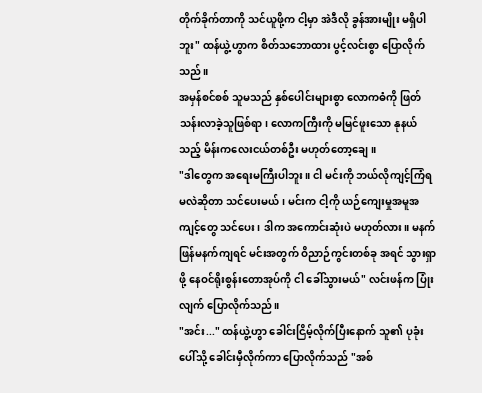တိုက်ခိုက်တာကို သင်ယူဖို့က ငါ့မှာ အဲဒီလို ခွန်အားမျိုး မရှိပါဘူး" ထန်ယွဲ့ဟွာက စိတ်သဘောထား ပွင့်လင်းစွာ ပြောလိုက်သည်။
အမှန်စင်စစ် သူမသည် နှစ်ပေါင်းများစွာ လောကဓံကို ဖြတ်သန်းလာခဲ့သူဖြစ်ရာ၊ လောကကြီးကို မမြင်ဖူးသော နုနယ်သည့် မိန်းကလေးငယ်တစ်ဦး မဟုတ်တော့ချေ။
"ဒါတွေက အရေးမကြီးပါဘူး။ ငါ မင်းကို ဘယ်လိုကျင့်ကြံရမလဲဆိုတာ သင်ပေးမယ်၊ မင်းက ငါ့ကို ယဉ်ကျေးမှုအမူအကျင့်တွေ သင်ပေး၊ ဒါက အကောင်းဆုံးပဲ မဟုတ်လား။ မနက်ဖြန်မနက်ကျရင် မင်းအတွက် ဝိညာဉ်ကွင်းတစ်ခု အရင် သွားရှာဖို့ နေဝင်ရိုးစွန်းတောအုပ်ကို ငါ ခေါ်သွားမယ်" လင်းဖန်က ပြုံးလျက် ပြောလိုက်သည်။
"အင်း..." ထန်ယွဲ့ဟွာ ခေါင်းငြိမ့်လိုက်ပြီးနောက် သူ၏ ပုခုံးပေါ်သို့ ခေါင်းမှီလိုက်ကာ ပြောလိုက်သည် "အစ်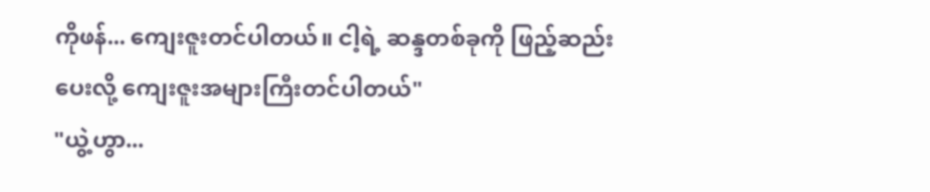ကိုဖန်... ကျေးဇူးတင်ပါတယ်။ ငါ့ရဲ့ ဆန္ဒတစ်ခုကို ဖြည့်ဆည်းပေးလို့ ကျေးဇူးအများကြီးတင်ပါတယ်"
"ယွဲ့ဟွာ...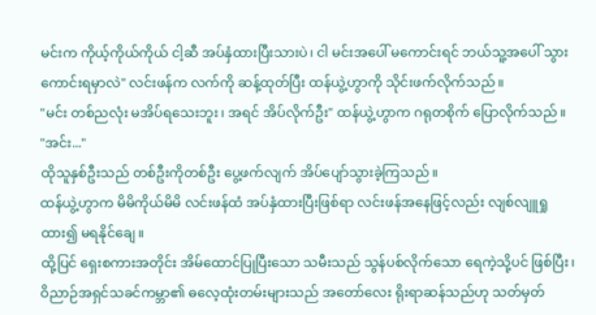မင်းက ကိုယ့်ကိုယ်ကိုယ် ငါ့ဆီ အပ်နှံထားပြီးသားပဲ၊ ငါ မင်းအပေါ် မကောင်းရင် ဘယ်သူ့အပေါ် သွားကောင်းရမှာလဲ" လင်းဖန်က လက်ကို ဆန့်ထုတ်ပြီး ထန်ယွဲ့ဟွာကို သိုင်းဖက်လိုက်သည်။
"မင်း တစ်ညလုံး မအိပ်ရသေးဘူး၊ အရင် အိပ်လိုက်ဦး" ထန်ယွဲ့ဟွာက ဂရုတစိုက် ပြောလိုက်သည်။
"အင်း..."
ထိုသူနှစ်ဦးသည် တစ်ဦးကိုတစ်ဦး ပွေ့ဖက်လျက် အိပ်ပျော်သွားခဲ့ကြသည်။
ထန်ယွဲ့ဟွာက မိမိကိုယ်မိမိ လင်းဖန်ထံ အပ်နှံထားပြီးဖြစ်ရာ လင်းဖန်အနေဖြင့်လည်း လျစ်လျူရှုထား၍ မရနိုင်ချေ။
ထို့ပြင် ရှေးစကားအတိုင်း အိမ်ထောင်ပြုပြီးသော သမီးသည် သွန်ပစ်လိုက်သော ရေကဲ့သို့ပင် ဖြစ်ပြီး၊ ဝိညာဉ်အရှင်သခင်ကမ္ဘာ၏ ဓလေ့ထုံးတမ်းများသည် အတော်လေး ရိုးရာဆန်သည်ဟု သတ်မှတ်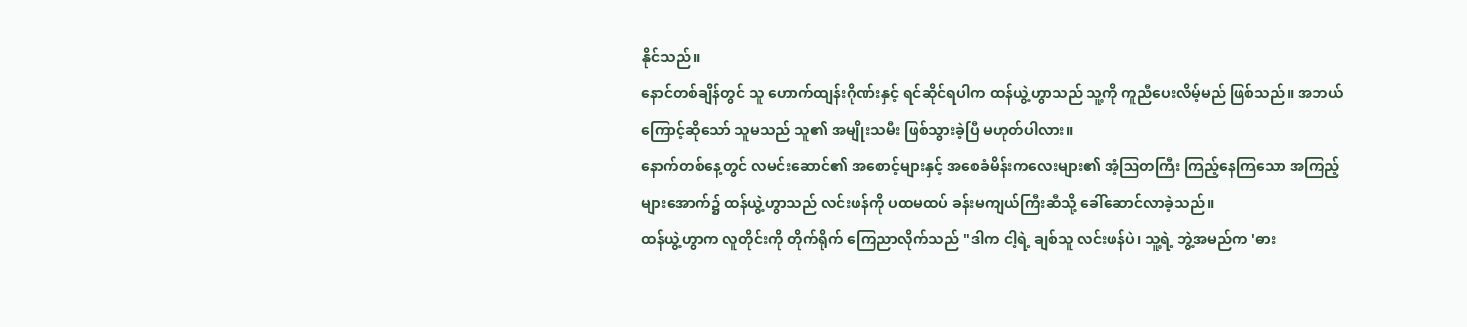နိုင်သည်။
နောင်တစ်ချိန်တွင် သူ ဟောက်ထျန်းဂိုဏ်းနှင့် ရင်ဆိုင်ရပါက ထန်ယွဲ့ဟွာသည် သူ့ကို ကူညီပေးလိမ့်မည် ဖြစ်သည်။ အဘယ်ကြောင့်ဆိုသော် သူမသည် သူ၏ အမျိုးသမီး ဖြစ်သွားခဲ့ပြီ မဟုတ်ပါလား။
နောက်တစ်နေ့တွင် လမင်းဆောင်၏ အစောင့်များနှင့် အစေခံမိန်းကလေးများ၏ အံ့ဩတကြီး ကြည့်နေကြသော အကြည့်များအောက်၌ ထန်ယွဲ့ဟွာသည် လင်းဖန်ကို ပထမထပ် ခန်းမကျယ်ကြီးဆီသို့ ခေါ်ဆောင်လာခဲ့သည်။
ထန်ယွဲ့ဟွာက လူတိုင်းကို တိုက်ရိုက် ကြေညာလိုက်သည် "ဒါက ငါ့ရဲ့ ချစ်သူ လင်းဖန်ပဲ၊ သူ့ရဲ့ ဘွဲ့အမည်က 'ဓား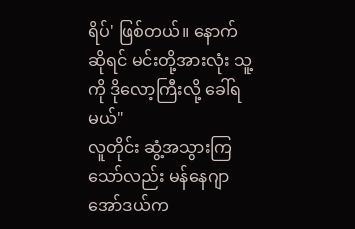ရိပ်' ဖြစ်တယ်။ နောက်ဆိုရင် မင်းတို့အားလုံး သူ့ကို ဒိုလော့ကြီးလို့ ခေါ်ရမယ်"
လူတိုင်း ဆွံ့အသွားကြသော်လည်း မန်နေဂျာအော်ဒယ်က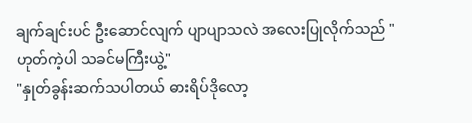ချက်ချင်းပင် ဦးဆောင်လျက် ပျာပျာသလဲ အလေးပြုလိုက်သည် "ဟုတ်ကဲ့ပါ သခင်မကြီးယွဲ့"
"နှုတ်ခွန်းဆက်သပါတယ် ဓားရိပ်ဒိုလော့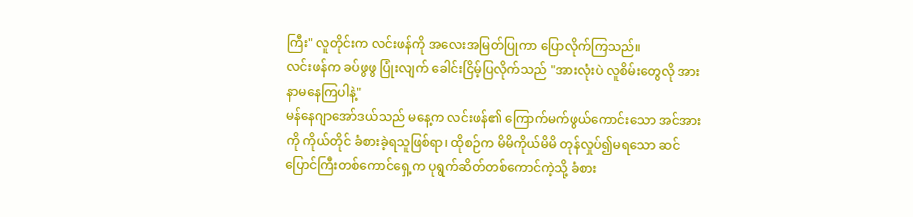ကြီး" လူတိုင်းက လင်းဖန်ကို အလေးအမြတ်ပြုကာ ပြောလိုက်ကြသည်။
လင်းဖန်က ခပ်ဖွဖွ ပြုံးလျက် ခေါင်းငြိမ့်ပြလိုက်သည် "အားလုံးပဲ လူစိမ်းတွေလို အားနာမနေကြပါနဲ့"
မန်နေဂျာအော်ဒယ်သည် မနေ့က လင်းဖန်၏ ကြောက်မက်ဖွယ်ကောင်းသော အင်အားကို ကိုယ်တိုင် ခံစားခဲ့ရသူဖြစ်ရာ၊ ထိုစဉ်က မိမိကိုယ်မိမိ တုန်လှုပ်၍မရသော ဆင်ပြောင်ကြီးတစ်ကောင်ရှေ့က ပုရွက်ဆိတ်တစ်ကောင်ကဲ့သို့ ခံစား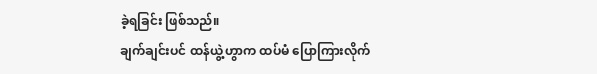ခဲ့ရခြင်း ဖြစ်သည်။
ချက်ချင်းပင် ထန်ယွဲ့ဟွာက ထပ်မံ ပြောကြားလိုက်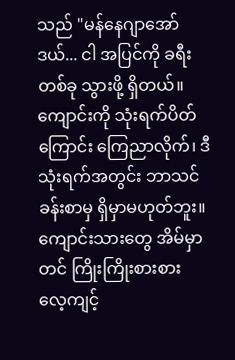သည် "မန်နေဂျာအော်ဒယ်... ငါ အပြင်ကို ခရီးတစ်ခု သွားဖို့ ရှိတယ်။ ကျောင်းကို သုံးရက်ပိတ်ကြောင်း ကြေညာလိုက်၊ ဒီသုံးရက်အတွင်း ဘာသင်ခန်းစာမှ ရှိမှာမဟုတ်ဘူး။ ကျောင်းသားတွေ အိမ်မှာတင် ကြိုးကြိုးစားစား လေ့ကျင့်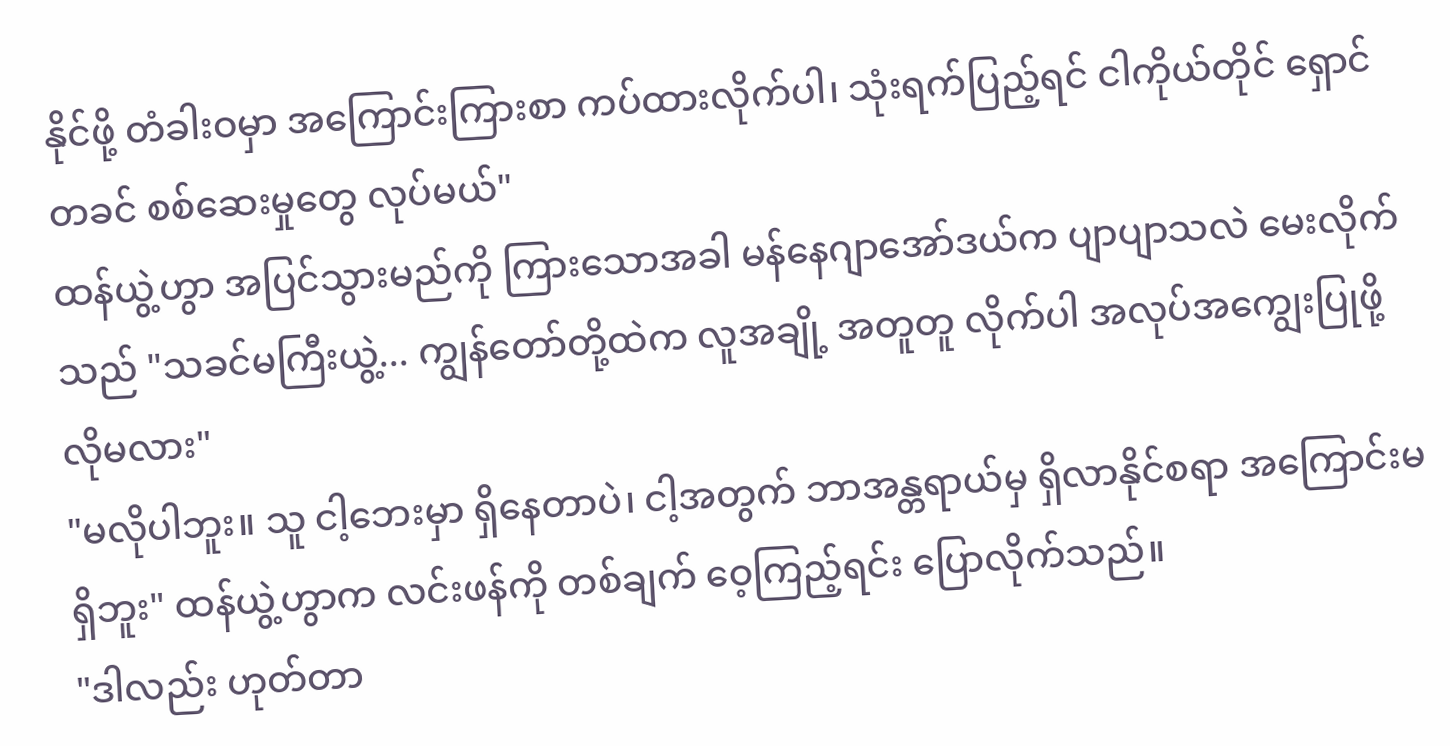နိုင်ဖို့ တံခါးဝမှာ အကြောင်းကြားစာ ကပ်ထားလိုက်ပါ၊ သုံးရက်ပြည့်ရင် ငါကိုယ်တိုင် ရှောင်တခင် စစ်ဆေးမှုတွေ လုပ်မယ်"
ထန်ယွဲ့ဟွာ အပြင်သွားမည်ကို ကြားသောအခါ မန်နေဂျာအော်ဒယ်က ပျာပျာသလဲ မေးလိုက်သည် "သခင်မကြီးယွဲ့... ကျွန်တော်တို့ထဲက လူအချို့ အတူတူ လိုက်ပါ အလုပ်အကျွေးပြုဖို့ လိုမလား"
"မလိုပါဘူး။ သူ ငါ့ဘေးမှာ ရှိနေတာပဲ၊ ငါ့အတွက် ဘာအန္တရာယ်မှ ရှိလာနိုင်စရာ အကြောင်းမရှိဘူး" ထန်ယွဲ့ဟွာက လင်းဖန်ကို တစ်ချက် ဝေ့ကြည့်ရင်း ပြောလိုက်သည်။
"ဒါလည်း ဟုတ်တာ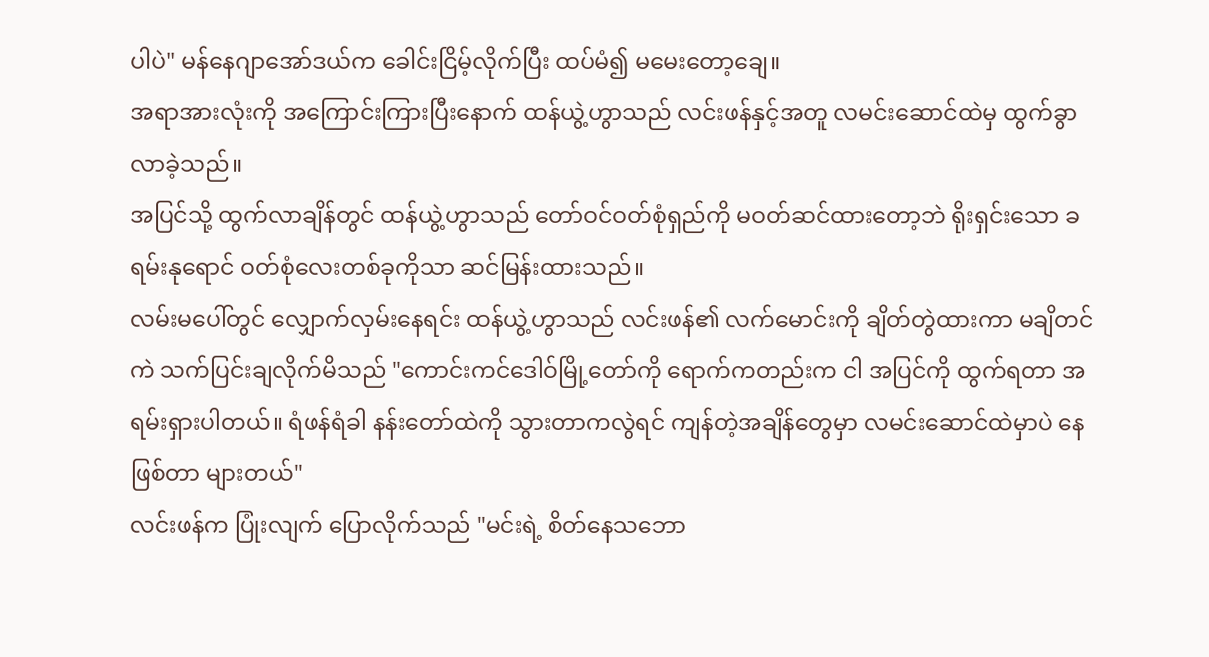ပါပဲ" မန်နေဂျာအော်ဒယ်က ခေါင်းငြိမ့်လိုက်ပြီး ထပ်မံ၍ မမေးတော့ချေ။
အရာအားလုံးကို အကြောင်းကြားပြီးနောက် ထန်ယွဲ့ဟွာသည် လင်းဖန်နှင့်အတူ လမင်းဆောင်ထဲမှ ထွက်ခွာလာခဲ့သည်။
အပြင်သို့ ထွက်လာချိန်တွင် ထန်ယွဲ့ဟွာသည် တော်ဝင်ဝတ်စုံရှည်ကို မဝတ်ဆင်ထားတော့ဘဲ ရိုးရှင်းသော ခရမ်းနုရောင် ဝတ်စုံလေးတစ်ခုကိုသာ ဆင်မြန်းထားသည်။
လမ်းမပေါ်တွင် လျှောက်လှမ်းနေရင်း ထန်ယွဲ့ဟွာသည် လင်းဖန်၏ လက်မောင်းကို ချိတ်တွဲထားကာ မချိတင်ကဲ သက်ပြင်းချလိုက်မိသည် "ကောင်းကင်ဒေါဝ်မြို့တော်ကို ရောက်ကတည်းက ငါ အပြင်ကို ထွက်ရတာ အရမ်းရှားပါတယ်။ ရံဖန်ရံခါ နန်းတော်ထဲကို သွားတာကလွဲရင် ကျန်တဲ့အချိန်တွေမှာ လမင်းဆောင်ထဲမှာပဲ နေဖြစ်တာ များတယ်"
လင်းဖန်က ပြုံးလျက် ပြောလိုက်သည် "မင်းရဲ့ စိတ်နေသဘော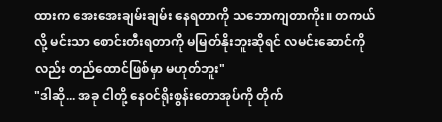ထားက အေးအေးချမ်းချမ်း နေရတာကို သဘောကျတာကိုး။ တကယ်လို့ မင်းသာ စောင်းတီးရတာကို မမြတ်နိုးဘူးဆိုရင် လမင်းဆောင်ကိုလည်း တည်ထောင်ဖြစ်မှာ မဟုတ်ဘူး"
"ဒါဆို... အခု ငါတို့ နေဝင်ရိုးစွန်းတောအုပ်ကို တိုက်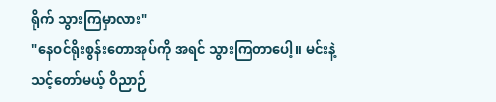ရိုက် သွားကြမှာလား"
"နေဝင်ရိုးစွန်းတောအုပ်ကို အရင် သွားကြတာပေါ့။ မင်းနဲ့ သင့်တော်မယ့် ဝိညာဉ်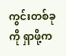ကွင်းတစ်ခုကို ရှာဖို့က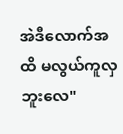အဲဒီလောက်အထိ မလွယ်ကူလှဘူးလေ"